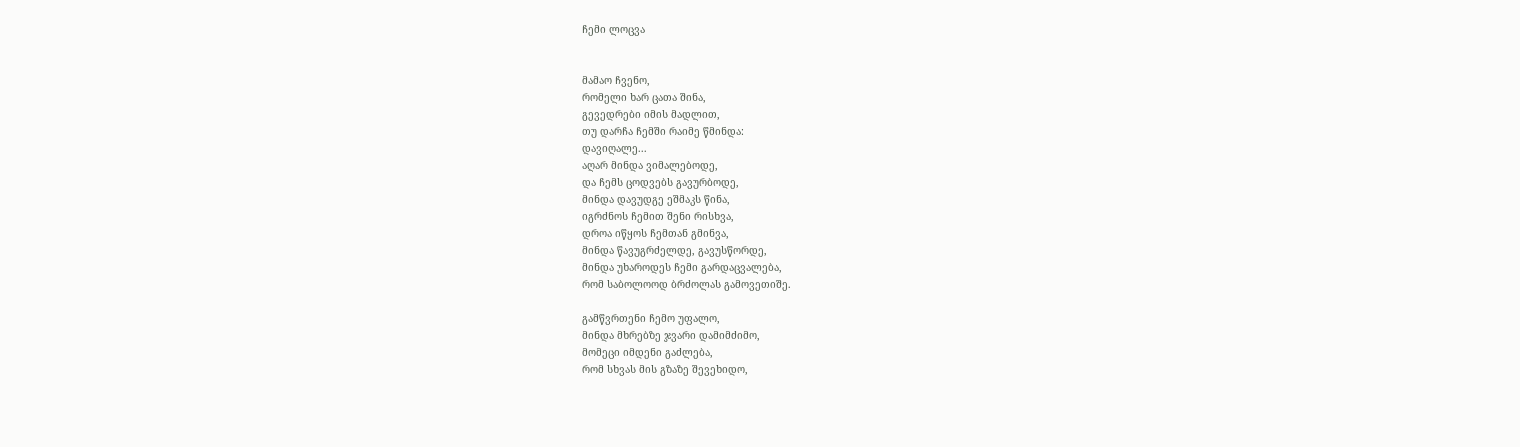ჩემი ლოცვა


მამაო ჩვენო,
რომელი ხარ ცათა შინა,
გევედრები იმის მადლით,
თუ დარჩა ჩემში რაიმე წმინდა:
დავიღალე...
აღარ მინდა ვიმალებოდე,
და ჩემს ცოდვებს გავურბოდე,
მინდა დავუდგე ეშმაკს წინა,
იგრძნოს ჩემით შენი რისხვა,
დროა იწყოს ჩემთან გმინვა,
მინდა წავუგრძელდე, გავუსწორდე,
მინდა უხაროდეს ჩემი გარდაცვალება,
რომ საბოლოოდ ბრძოლას გამოვეთიშე.

გამწვრთენი ჩემო უფალო,
მინდა მხრებზე ჯვარი დამიმძიმო,
მომეცი იმდენი გაძლება,
რომ სხვას მის გზაზე შევეხიდო,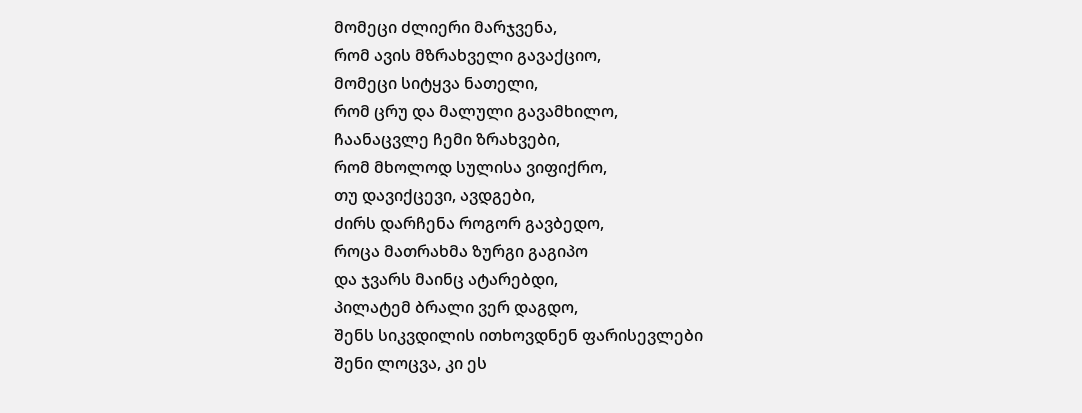მომეცი ძლიერი მარჯვენა,
რომ ავის მზრახველი გავაქციო,
მომეცი სიტყვა ნათელი,
რომ ცრუ და მალული გავამხილო,
ჩაანაცვლე ჩემი ზრახვები,
რომ მხოლოდ სულისა ვიფიქრო,
თუ დავიქცევი, ავდგები,
ძირს დარჩენა როგორ გავბედო,
როცა მათრახმა ზურგი გაგიპო
და ჯვარს მაინც ატარებდი,
პილატემ ბრალი ვერ დაგდო,
შენს სიკვდილის ითხოვდნენ ფარისევლები
შენი ლოცვა, კი ეს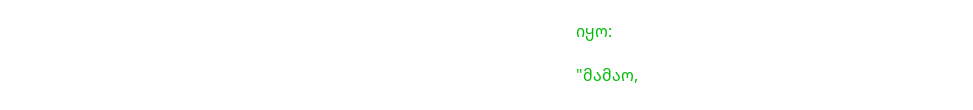იყო:

"მამაო,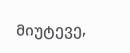მიუტევე,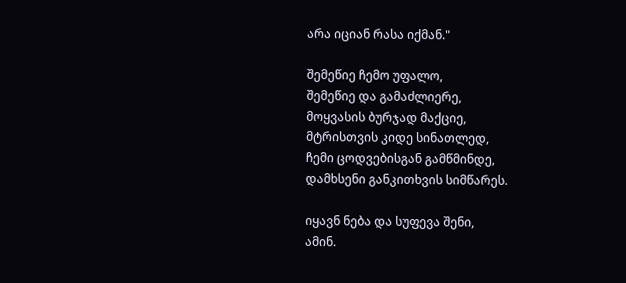არა იციან რასა იქმან."

შემეწიე ჩემო უფალო,
შემეწიე და გამაძლიერე,
მოყვასის ბურჯად მაქციე,
მტრისთვის კიდე სინათლედ,
ჩემი ცოდვებისგან გამწმინდე,
დამხსენი განკითხვის სიმწარეს.

იყავნ ნება და სუფევა შენი,
ამინ.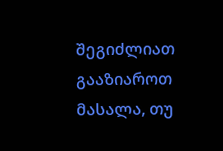შეგიძლიათ გააზიაროთ მასალა, თუ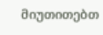მიუთითებთ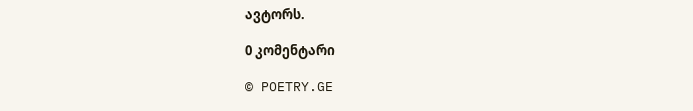ავტორს.

0 კომენტარი

© POETRY.GE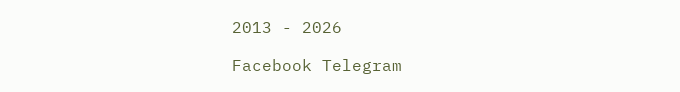2013 - 2026

Facebook Telegram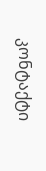კონტაქტი